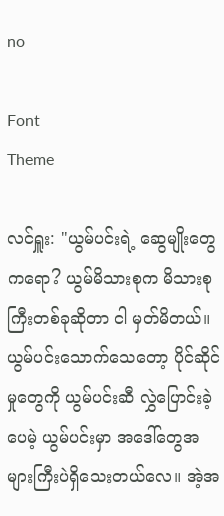no

Font
Theme

လင်ရှူး: "ယွမ်ပင်းရဲ့ ဆွေမျိုးတွေကရော? ယွမ်မိသားစုက မိသားစုကြီးတစ်ခုဆိုတာ ငါ မှတ်မိတယ်။ ယွမ်ပင်းသောက်သေတော့ ပိုင်ဆိုင်မှုတွေကို ယွမ်ပင်းဆီ လွှဲပြောင်းခဲ့ပေမဲ့ ယွမ်ပင်းမှာ အဒေါ်တွေအများကြီးပဲရှိသေးတယ်လေ။ အဲ့အ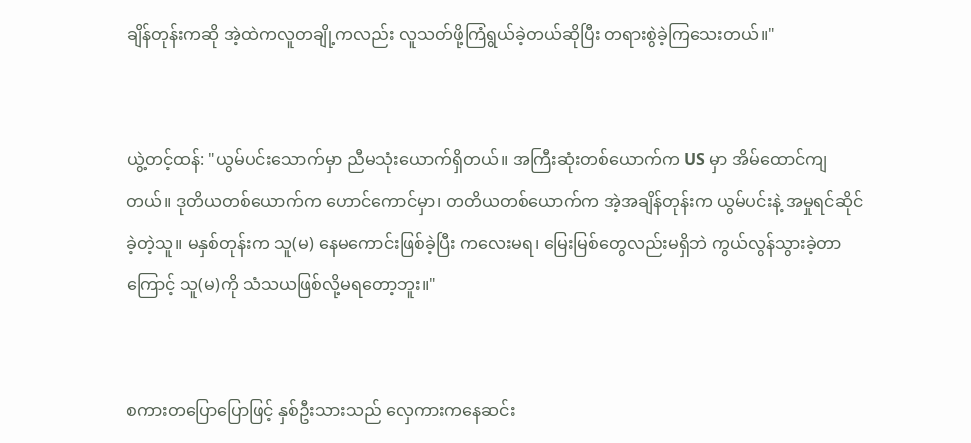ချိန်တုန်းကဆို အဲ့ထဲကလူတချို့ကလည်း လူသတ်ဖို့ကြံရွယ်ခဲ့တယ်ဆိုပြီး တရားစွဲခဲ့ကြသေးတယ်။"


ယွဲ့တင့်ထန်: "ယွမ်ပင်းသောက်မှာ ညီမသုံးယောက်ရှိတယ်။ အကြီးဆုံးတစ်ယောက်က US မှာ အိမ်ထောင်ကျတယ်။ ဒုတိယတစ်ယောက်က ဟောင်ကောင်မှာ၊ တတိယတစ်ယောက်က အဲ့အချိန်တုန်းက ယွမ်ပင်းနဲ့ အမှုရင်ဆိုင်ခဲ့တဲ့သူ။ မနှစ်တုန်းက သူ(မ) နေမကောင်းဖြစ်ခဲ့ပြီး ကလေးမရ၊ မြေးမြစ်တွေလည်းမရှိဘဲ ကွယ်လွန်သွားခဲ့တာကြောင့် သူ(မ)ကို သံသယဖြစ်လို့မရတော့ဘူး။"


စကားတပြောပြောဖြင့် နှစ်ဦးသားသည် လှေကားကနေဆင်း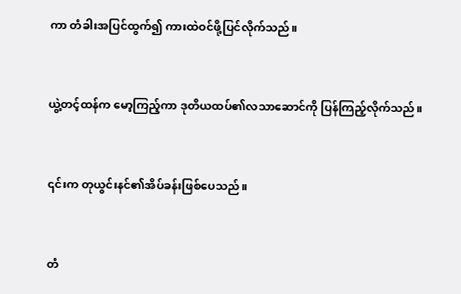ကာ တံခါးအပြင်ထွက်၍ ကားထဲဝင်ဖို့ပြင်လိုက်သည်။


ယွဲ့တင့်ထန်က မော့ကြည့်ကာ ဒုတိယထပ်၏လသာဆောင်ကို ပြန်ကြည့်လိုက်သည်။


၎င်းက တုယွင်းနင်၏အိပ်ခန်းဖြစ်ပေသည်။


တံ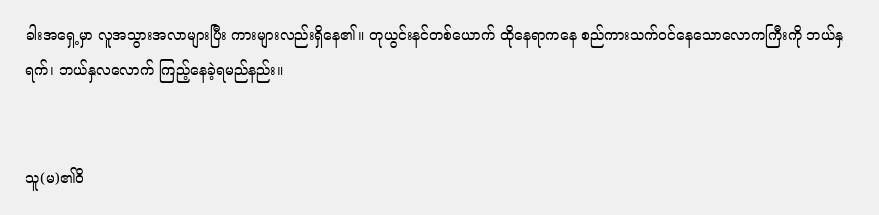ခါးအရှေ့မှာ လူအသွားအလာများပြီး ကားများလည်းရှိနေ၏။ တုယွင်းနင်တစ်ယောက် ထိုနေရာကနေ စည်ကားသက်ဝင်နေသောလောကကြီးကို ဘယ်နှရက်၊ ဘယ်နှလလောက် ကြည့်နေခဲ့ရမည်နည်း။


သူ(မ)၏ဝိ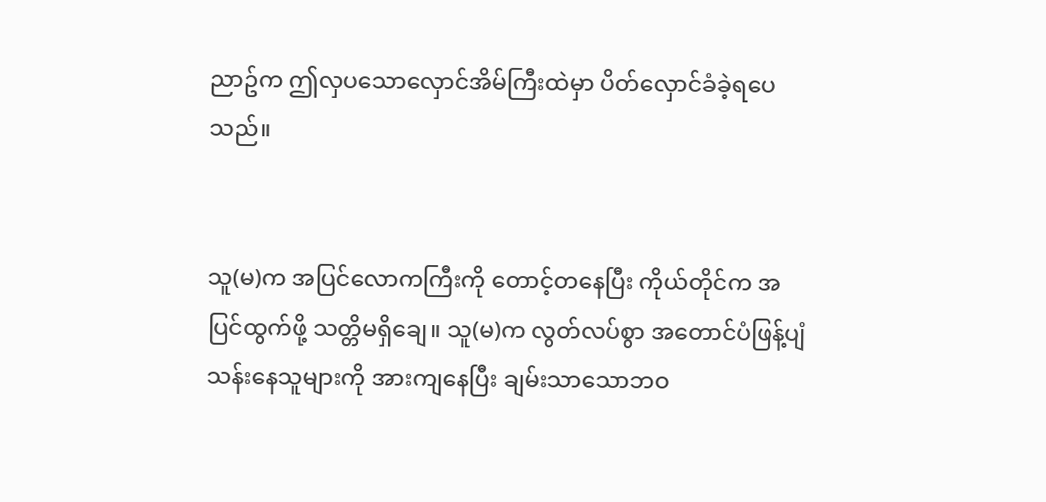ညာဥ်က ဤလှပသောလှောင်အိမ်ကြီးထဲမှာ ပိတ်လှောင်ခံခဲ့ရပေသည်။


သူ(မ)က အပြင်လောကကြီးကို တောင့်တနေပြီး ကိုယ်တိုင်က အပြင်ထွက်ဖို့ သတ္တိမရှိချေ။ သူ(မ)က လွတ်လပ်စွာ အတောင်ပံဖြန့်ပျံသန်းနေသူများကို အားကျနေပြီး ချမ်းသာသောဘဝ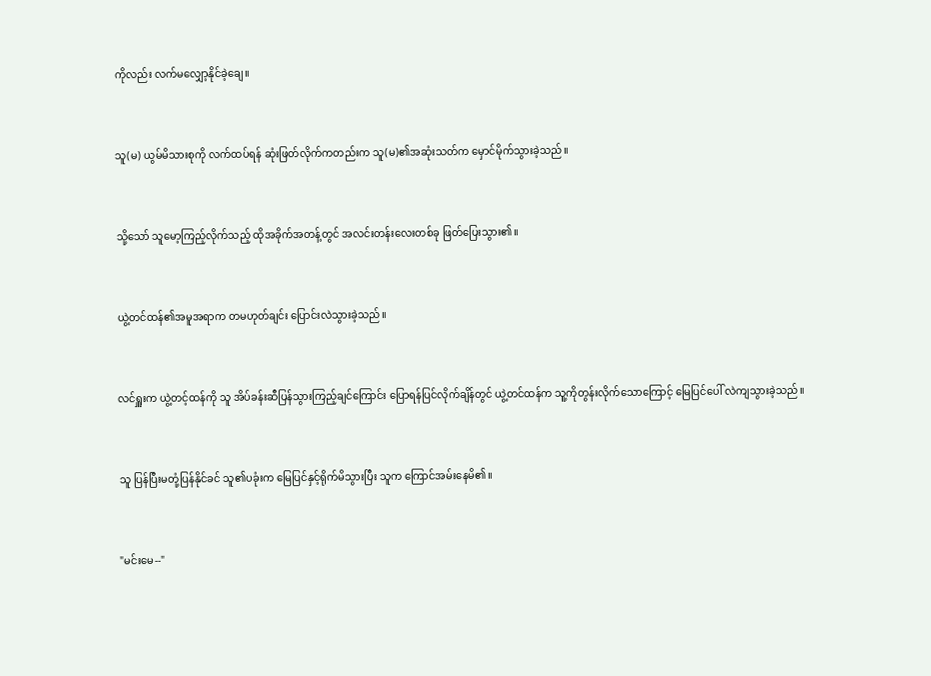ကိုလည်း လက်မလျှော့နိုင်ခဲ့ချေ။


သူ(မ) ယွမ်မိသားစုကို လက်ထပ်ရန် ဆုံးဖြတ်လိုက်ကတည်းက သူ(မ)၏အဆုံးသတ်က မှောင်မိုက်သွားခဲ့သည်။


သို့သော် သူမော့ကြည့်လိုက်သည့် ထိုအခိုက်အတန့်တွင် အလင်းတန်းလေးတစ်ခု ဖြတ်ပြေးသွား၏။


ယွဲ့တင်ထန်၏အမူအရာက တမဟုတ်ချင်း ပြောင်းလဲသွားခဲ့သည်။


လင်ရှူးက ယွဲ့တင့်ထန်ကို သူ အိပ်ခန်းဆီပြန်သွားကြည့်ချင်ကြောင်း ပြောရန်ပြင်လိုက်ချိန်တွင် ယွဲ့တင်ထန်က သူ့ကိုတွန်းလိုက်သောကြောင့် မြေပြင်ပေါ် လဲကျသွားခဲ့သည်။


သူ ပြန်ပြီးမတုံ့ပြန်နိုင်ခင် သူ၏ပခုံးက မြေပြင်နှင့်ရိုက်မိသွားပြီး သူက ကြောင်အမ်းနေမိ၏။


"မင်းမေ--"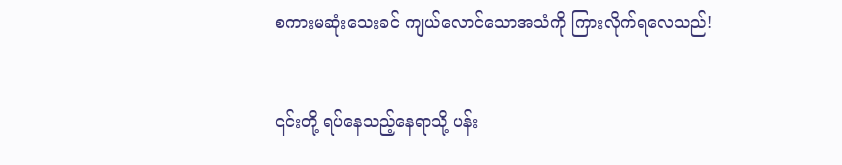စကားမဆုံးသေးခင် ကျယ်လောင်သောအသံကို ကြားလိုက်ရလေသည်!


၎င်းတို့ ရပ်နေသည့်နေရာသို့ ပန်း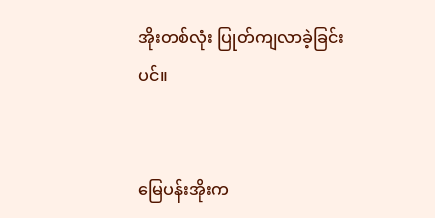အိုးတစ်လုံး ပြုတ်ကျလာခဲ့ခြင်းပင်။


မြေပန်းအိုးက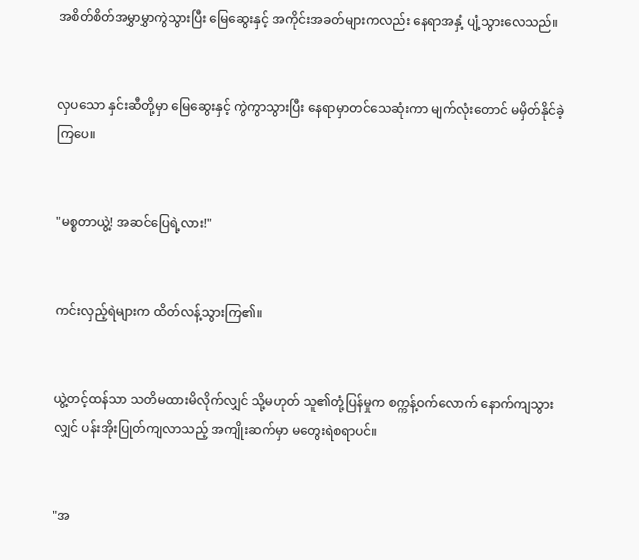အစိတ်စိတ်အမွှာမွှာကွဲသွားပြီး မြေဆွေးနှင့် အကိုင်းအခတ်များကလည်း နေရာအနှံ့ ပျံ့သွားလေသည်။


လှပသော နှင်းဆီတို့မှာ မြေဆွေးနှင့် ကွဲကွာသွားပြီး နေရာမှာတင်သေဆုံးကာ မျက်လုံးတောင် မမှိတ်နိုင်ခဲ့ကြပေ။


"မစ္စတာယွဲ့! အဆင်ပြေရဲ့လား!"


ကင်းလှည့်ရဲများက ထိတ်လန့်သွားကြ၏။


ယွဲ့တင့်ထန်သာ သတိမထားမိလိုက်လျှင် သို့မဟုတ် သူ၏တုံ့ပြန်မှုက စက္ကန့်ဝက်လောက် နောက်ကျသွားလျှင် ပန်းအိုးပြုတ်ကျလာသည့် အကျိုးဆက်မှာ မတွေးရဲစရာပင်။


"အ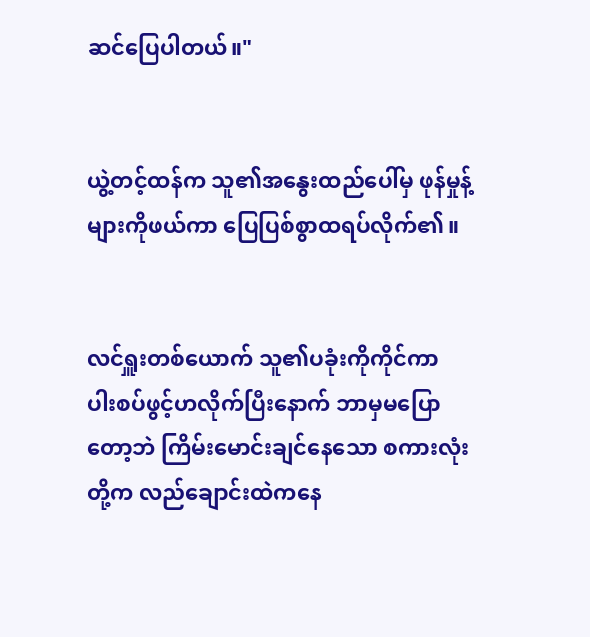ဆင်ပြေပါတယ်။"


ယွဲ့တင့်ထန်က သူ၏အနွေးထည်ပေါ်မှ ဖုန်မှုန့်များကိုဖယ်ကာ ပြေပြစ်စွာထရပ်လိုက်၏။


လင်ရှူးတစ်ယောက် သူ၏ပခုံးကိုကိုင်ကာ ပါးစပ်ဖွင့်ဟလိုက်ပြီးနောက် ဘာမှမပြောတော့ဘဲ ကြိမ်းမောင်းချင်နေသော စကားလုံးတို့က လည်ချောင်းထဲကနေ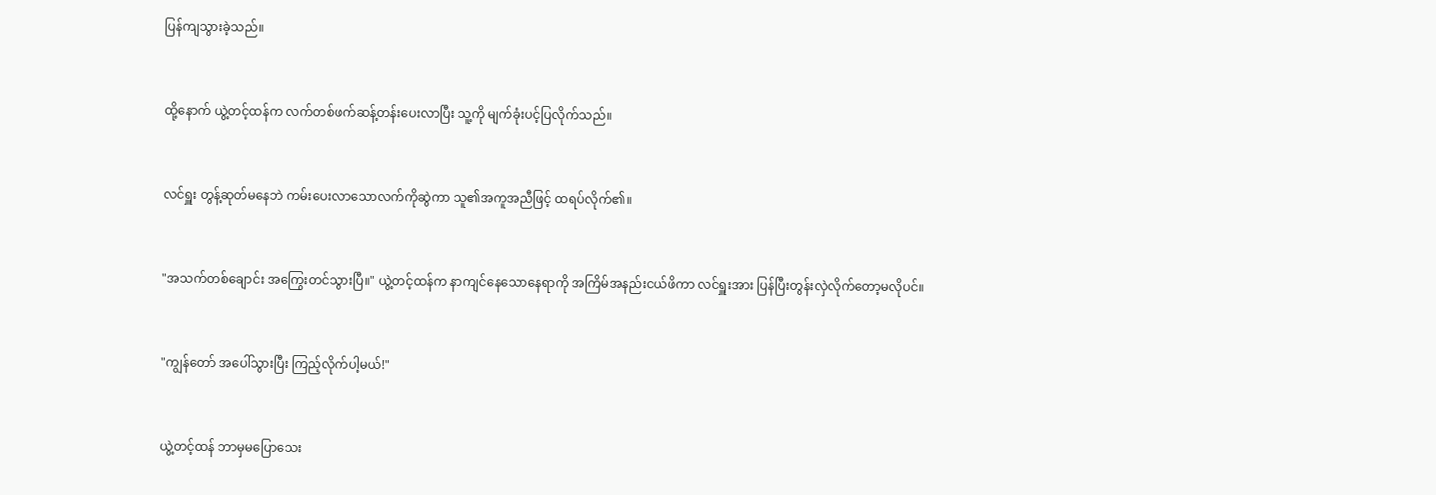ပြန်ကျသွားခဲ့သည်။


ထို့နောက် ယွဲ့တင့်ထန်က လက်တစ်ဖက်ဆန့်တန်းပေးလာပြီး သူ့ကို မျက်ခုံးပင့်ပြလိုက်သည်။


လင်ရှူး တွန့်ဆုတ်မနေဘဲ ကမ်းပေးလာသောလက်ကိုဆွဲကာ သူ၏အကူအညီဖြင့် ထရပ်လိုက်၏။


"အသက်တစ်ချောင်း အကြွေးတင်သွားပြီ။" ယွဲ့တင့်ထန်က နာကျင်နေသောနေရာကို အကြိမ်အနည်းငယ်ဖိကာ လင်ရှူးအား ပြန်ပြီးတွန်းလှဲလိုက်တော့မလိုပင်။


"ကျွန်တော် အပေါ်သွားပြီး ကြည့်လိုက်ပါ့မယ်!"


ယွဲ့တင့်ထန် ဘာမှမပြောသေး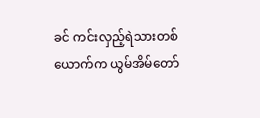ခင် ကင်းလှည့်ရဲသားတစ်ယောက်က ယွမ်အိမ်တော်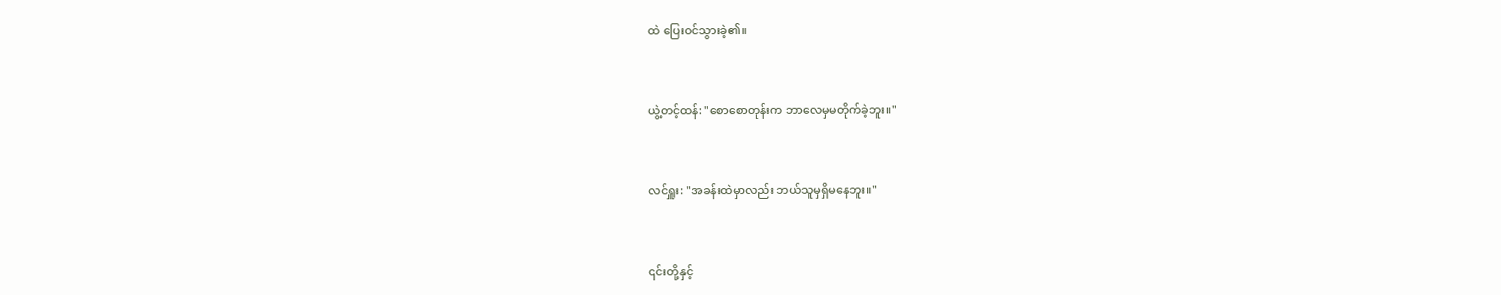ထဲ ပြေးဝင်သွားခဲ့၏။


ယွဲ့တင့်ထန်: "စောစောတုန်းက ဘာလေမှမတိုက်ခဲ့ဘူး။"


လင်ရှူး: "အခန်းထဲမှာလည်း ဘယ်သူမှရှိမနေဘူး။"


၎င်းတို့နှင့်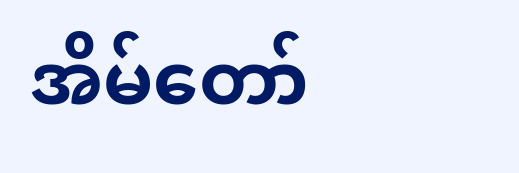အိမ်တော်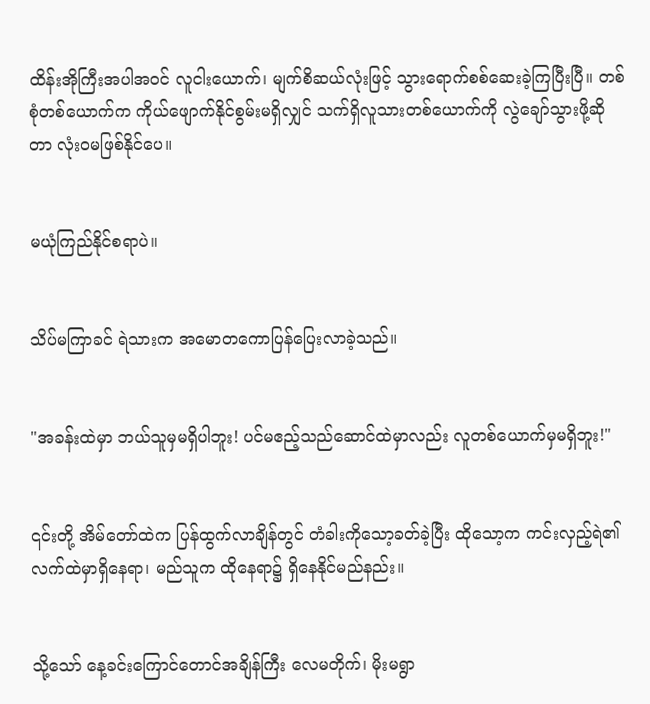ထိန်းအိုကြီးအပါအဝင် လူငါးယောက်၊ မျက်စိဆယ်လုံးဖြင့် သွားရောက်စစ်ဆေးခဲ့ကြပြီးပြီ။ တစ်စုံတစ်ယောက်က ကိုယ်ဖျောက်နိုင်စွမ်းမရှိလျှင် သက်ရှိလူသားတစ်ယောက်ကို လွဲချော်သွားဖို့ဆိုတာ လုံးဝမဖြစ်နိုင်ပေ။


မယုံကြည်နိုင်စရာပဲ။


သိပ်မကြာခင် ရဲသားက အမောတကောပြန်ပြေးလာခဲ့သည်။


"အခန်းထဲမှာ ဘယ်သူမှမရှိပါဘူး! ပင်မဧည့်သည်ဆောင်ထဲမှာလည်း လူတစ်ယောက်မှမရှိဘူး!"


၎င်းတို့ အိမ်တော်ထဲက ပြန်ထွက်လာချိန်တွင် တံခါးကိုသော့ခတ်ခဲ့ပြီး ထိုသော့က ကင်းလှည့်ရဲ၏လက်ထဲမှာရှိနေရာ၊ မည်သူက ထိုနေရာ၌ ရှိနေနိုင်မည်နည်း။


သို့သော် နေ့ခင်းကြောင်တောင်အချိန်ကြီး လေမတိုက်၊ မိုးမရွာ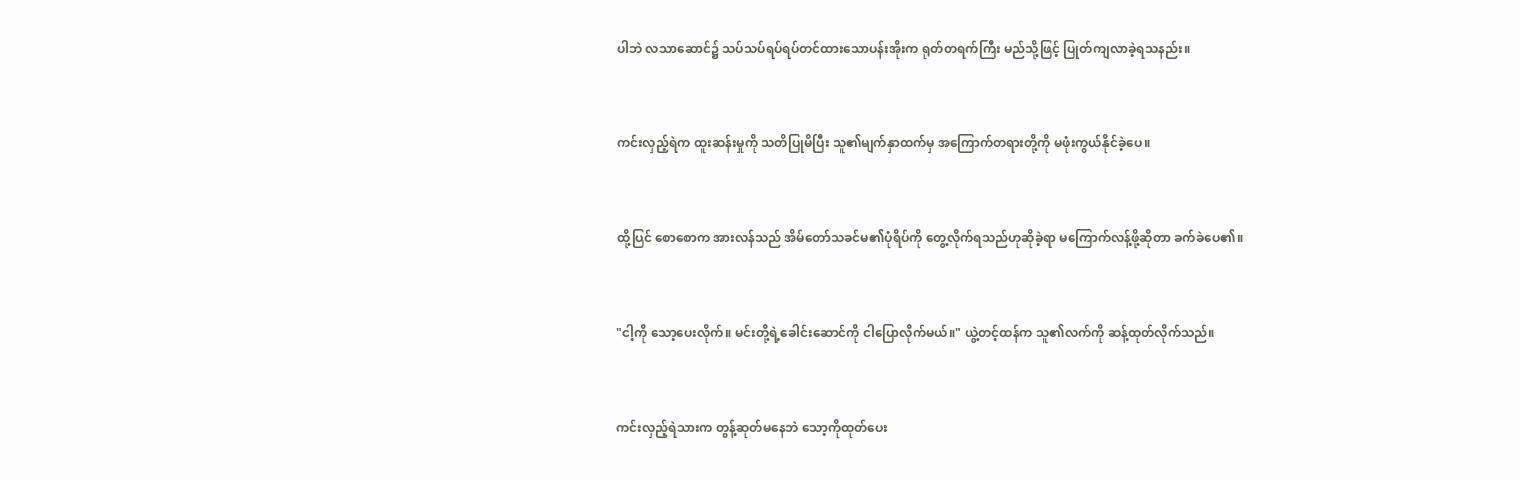ပါဘဲ လသာဆောင်၌ သပ်သပ်ရပ်ရပ်တင်ထားသောပန်းအိုးက ရုတ်တရက်ကြီး မည်သို့ဖြင့် ပြုတ်ကျလာခဲ့ရသနည်း။


ကင်းလှည့်ရဲက ထူးဆန်းမှုကို သတိပြုမိပြီး သူ၏မျက်နှာထက်မှ အကြောက်တရားတို့ကို မဖုံးကွယ်နိုင်ခဲ့ပေ။


ထို့ပြင် စောစောက အားလန်သည် အိမ်တော်သခင်မ၏ပုံရိပ်ကို တွေ့လိုက်ရသည်ဟုဆိုခဲ့ရာ မကြောက်လန့်ဖို့ဆိုတာ ခက်ခဲပေ၏။


"ငါ့ကို သော့ပေးလိုက်။ မင်းတို့ရဲ့ခေါင်းဆောင်ကို ငါပြောလိုက်မယ်။" ယွဲ့တင့်ထန်က သူ၏လက်ကို ဆန့်ထုတ်လိုက်သည်။


ကင်းလှည့်ရဲသားက တွန့်ဆုတ်မနေဘဲ သော့ကိုထုတ်ပေး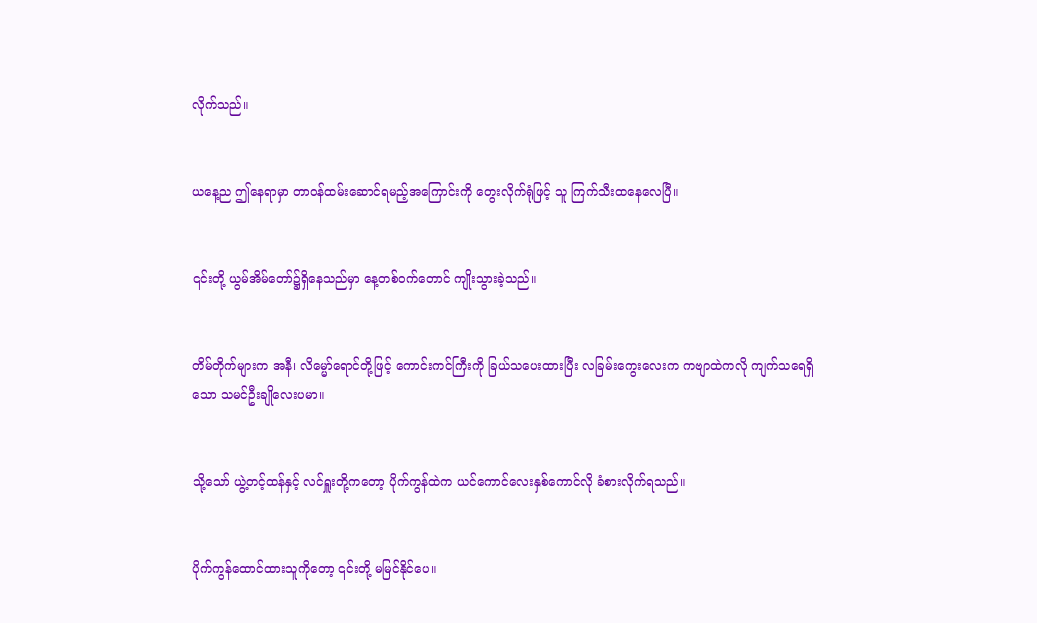လိုက်သည်။


ယနေ့ည ဤနေရာမှာ တာဝန်ထမ်းဆောင်ရမည့်အကြောင်းကို တွေးလိုက်ရုံဖြင့် သူ ကြက်သီးထနေလေပြီ။


၎င်းတို့ ယွမ်အိမ်တော်၌ရှိနေသည်မှာ နေ့တစ်ဝက်တောင် ကျိုးသွားခဲ့သည်။


တိမ်တိုက်များက အနီ၊ လိမ္မော်ရောင်တို့ဖြင့် ကောင်းကင်ကြီးကို ခြယ်သပေးထားပြီး လခြမ်းကွေးလေးက ကဗျာထဲကလို ကျက်သရေရှိသော သမင်ဦးချိုလေးပမာ။


သို့သော် ယွဲ့တင့်ထန်နှင့် လင်ရှူးတို့ကတော့ ပိုက်ကွန်ထဲက ယင်ကောင်လေးနှစ်ကောင်လို ခံစားလိုက်ရသည်။


ပိုက်ကွန်ထောင်ထားသူကိုတော့ ၎င်းတို့ မမြင်နိုင်ပေ။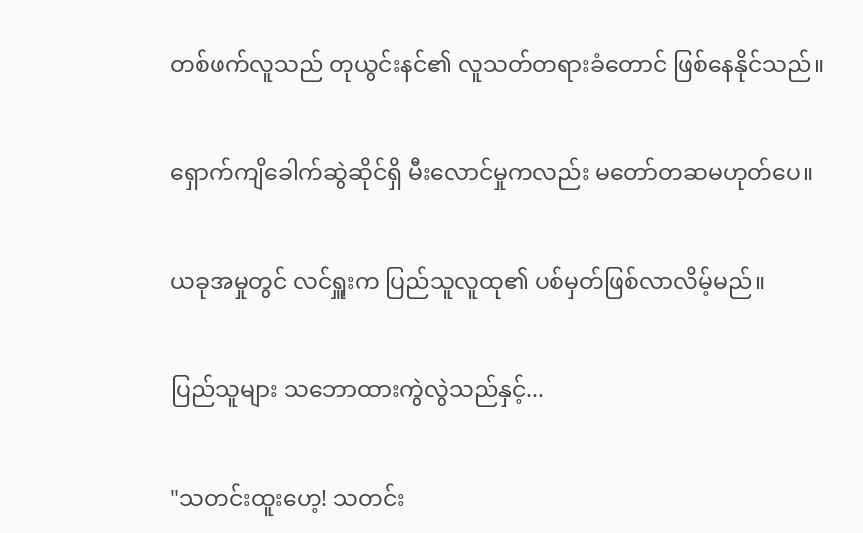တစ်ဖက်လူသည် တုယွင်းနင်၏ လူသတ်တရားခံတောင် ဖြစ်နေနိုင်သည်။


ရှောက်ကျိခေါက်ဆွဲဆိုင်ရှိ မီးလောင်မှုကလည်း မတော်တဆမဟုတ်ပေ။


ယခုအမှုတွင် လင်ရှူးက ပြည်သူလူထု၏ ပစ်မှတ်ဖြစ်လာလိမ့်မည်။


ပြည်သူများ သဘောထားကွဲလွဲသည်နှင့်...


"သတင်းထူးဟေ့! သတင်း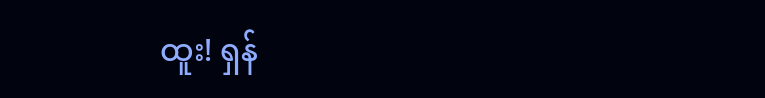ထူး! ရှန်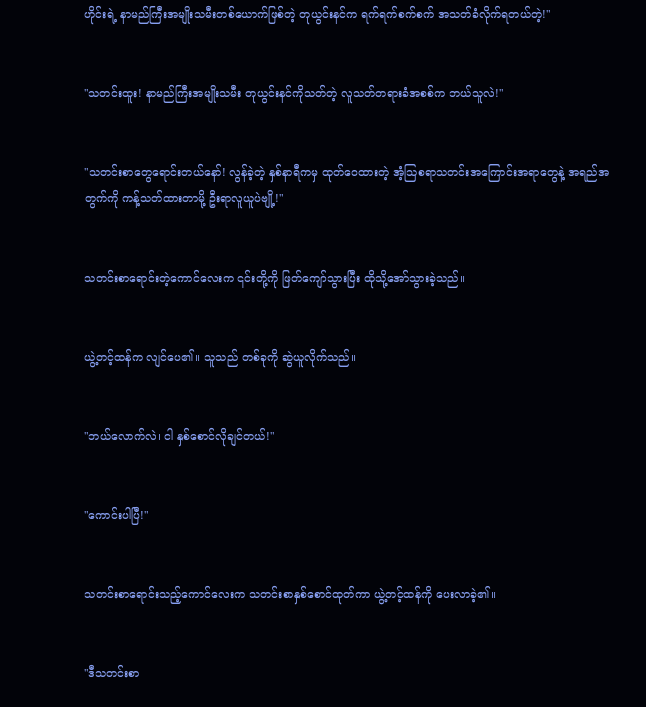ဟိုင်းရဲ့ နာမည်ကြီးအမျိုးသမီးတစ်ယောက်ဖြစ်တဲ့ တုယွင်းနင်က ရက်ရက်စက်စက် အသတ်ခံလိုက်ရတယ်တဲ့!"


"သတင်းထူး! နာမည်ကြီးအမျိုးသမီး တုယွင်းနင်ကိုသတ်တဲ့ လူသတ်တရားခံအစစ်က ဘယ်သူလဲ!"


"သတင်းစာတွေရောင်းတယ်နော်! လွန်ခဲ့တဲ့ နှစ်နာရီကမှ ထုတ်ဝေထားတဲ့ အံ့သြစရာသတင်းအကြောင်းအရာတွေနဲ့ အရည်အတွက်ကို ကန့်သတ်ထားတာမို့ ဦးရာလူယူပဲဗျို့!"


သတင်းစာရောင်းတဲ့ကောင်လေးက ၎င်းတို့ကို ဖြတ်ကျော်သွားပြီး ထိုသို့အော်သွားခဲ့သည်။


ယွဲ့တင့်ထန်က လျင်ပေ၏။ သူသည် တစ်ခုကို ဆွဲယူလိုက်သည်။


"ဘယ်လောက်လဲ၊ ငါ နှစ်စောင်လိုချင်တယ်!"


"ကောင်းပါပြီ!"


သတင်းစာရောင်းသည့်ကောင်လေးက သတင်းစာနှစ်စောင်ထုတ်ကာ ယွဲ့တင့်ထန်ကို ပေးလာခဲ့၏။


"ဒီသတင်းစာ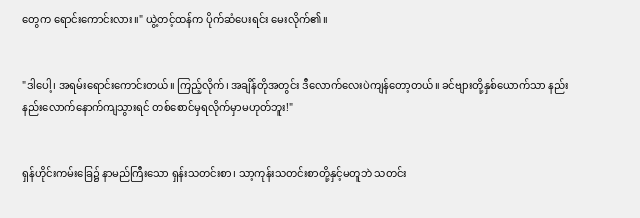တွေက ရောင်းကောင်းလား။" ယွဲ့တင့်ထန်က ပိုက်ဆံပေးရင်း မေးလိုက်၏။


"ဒါပေါ့၊ အရမ်းရောင်းကောင်းတယ်။ ကြည့်လိုက်၊ အချိန်တိုအတွင်း ဒီလောက်လေးပဲကျန်တော့တယ်။ ခင်ဗျားတို့နှစ်ယောက်သာ နည်းနည်းလောက်နောက်ကျသွားရင် တစ်စောင်မှရလိုက်မှာမဟုတ်ဘူး!"


ရှန်ဟိုင်းကမ်းခြေ၌ နာမည်ကြီးသော ရှန်းသတင်းစာ၊ သာ့ကုန်းသတင်းစာတို့နှင့်မတူဘဲ သတင်း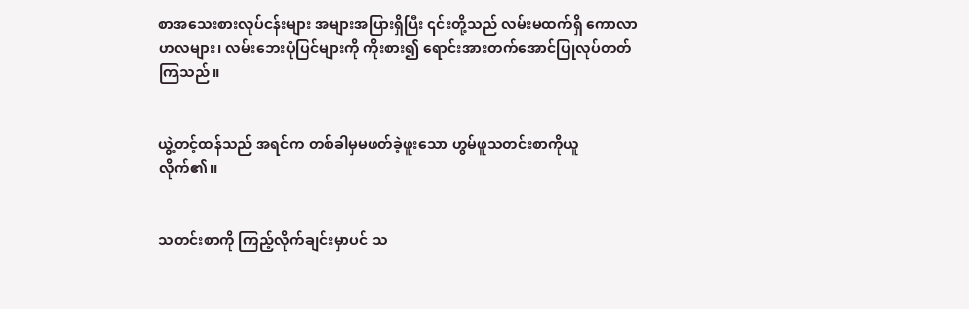စာအသေးစားလုပ်ငန်းများ အများအပြားရှိပြီး ၎င်းတို့သည် လမ်းမထက်ရှိ ကောလာဟလများ၊ လမ်းဘေးပုံပြင်များကို ကိုးစား၍ ရောင်းအားတက်အောင်ပြုလုပ်တတ်ကြသည်။


ယွဲ့တင့်ထန်သည် အရင်က တစ်ခါမှမဖတ်ခဲ့ဖူးသော ဟွမ်ဖူသတင်းစာကိုယူလိုက်၏။


သတင်းစာကို ကြည့်လိုက်ချင်းမှာပင် သ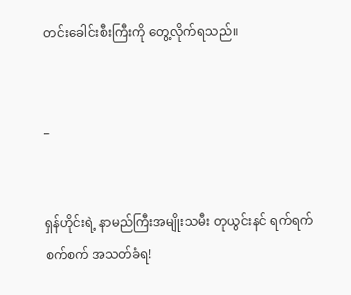တင်းခေါင်းစီးကြီးကို တွေ့လိုက်ရသည်။


_


ရှန်ဟိုင်းရဲ့ နာမည်ကြီးအမျိုးသမီး တုယွင်းနင် ရက်ရက်စက်စက် အသတ်ခံရ!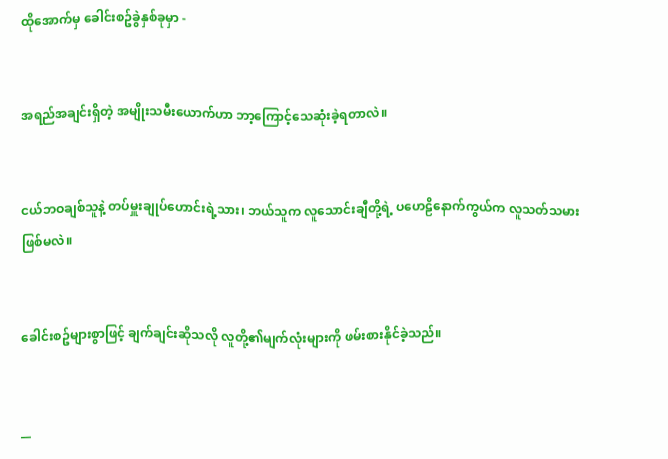ထိုအောက်မှ ခေါင်းစဥ်ခွဲနှစ်ခုမှာ -


အရည်အချင်းရှိတဲ့ အမျိုးသမီးယောက်ဟာ ဘာ့ကြောင့်သေဆုံးခဲ့ရတာလဲ။


ငယ်ဘဝချစ်သူနဲ့ တပ်မှူးချုပ်ဟောင်းရဲ့သား၊ ဘယ်သူက လူသောင်းချီတို့ရဲ့ ပဟေဠိနောက်ကွယ်က လူသတ်သမားဖြစ်မလဲ။


ခေါင်းစဥ်များစွာဖြင့် ချက်ချင်းဆိုသလို လူတို့၏မျက်လုံးများကို ဖမ်းစားနိုင်ခဲ့သည်။


__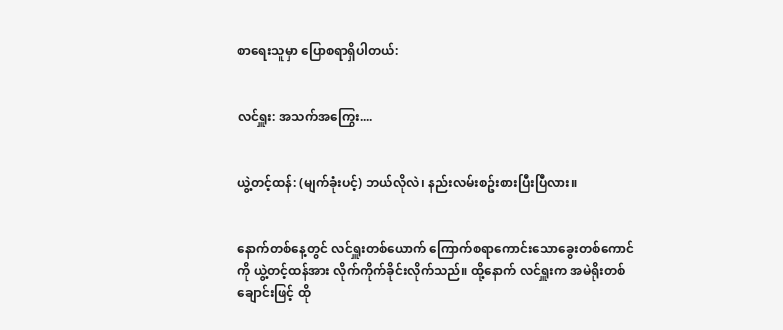စာရေးသူမှာ ပြောစရာရှိပါတယ်:


လင်ရှူး: အသက်အကြွေး....


ယွဲ့တင့်ထန်: (မျက်ခုံးပင့်) ဘယ်လိုလဲ၊ နည်းလမ်းစဥ်းစားပြီးပြီလား။


နောက်တစ်နေ့တွင် လင်ရှူးတစ်ယောက် ကြောက်စရာကောင်းသောခွေးတစ်ကောင်ကို ယွဲ့တင့်ထန်အား လိုက်ကိုက်ခိုင်းလိုက်သည်။ ထို့နောက် လင်ရှူးက အမဲရိုးတစ်ချောင်းဖြင့် ထို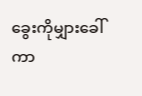ခွေးကိုမျှားခေါ်ကာ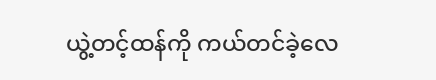ယွဲ့တင့်ထန်ကို ကယ်တင်ခဲ့လေ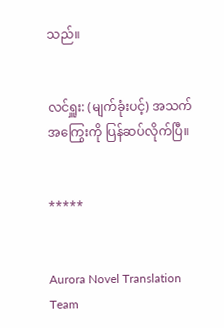သည်။


လင်ရှူး: (မျက်ခုံးပင့်) အသက်အကြွေးကို ပြန်ဆပ်လိုက်ပြီ။


*****


Aurora Novel Translation Team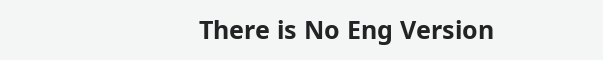There is No Eng Version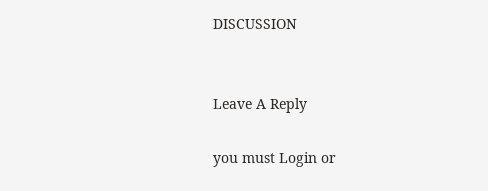DISCUSSION


Leave A Reply

you must Login or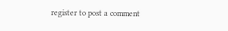register to post a comment